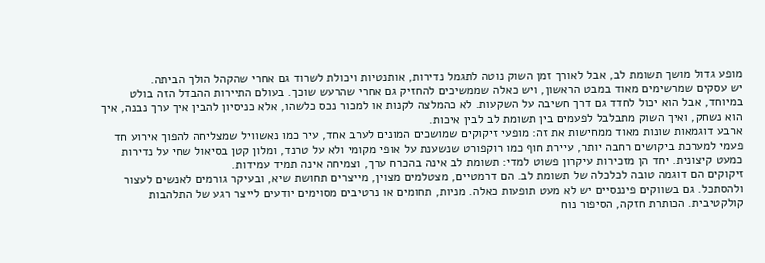מופע גדול מושך תשומת לב, אבל לאורך זמן השוק נוטה לתגמל נדירות, אותנטיות ויכולת לשרוד גם אחרי שהקהל הולך הביתה.
יש עסקים שמרשימים מאוד במבט הראשון, ויש כאלה שממשיכים להחזיק גם אחרי שהרעש שוכך. בעולם התיירות ההבדל הזה בולט במיוחד, אבל הוא יכול לחדד גם דרך חשיבה על השקעות. לא כהמלצה לקנות או למכור נכס כלשהו, אלא כניסיון להבין איך ערך נבנה, איך הוא נשחק, ואיך השוק מתבלבל לפעמים בין תשומת לב לבין איכות.
ארבע דוגמאות שונות מאוד ממחישות את זה: מופעי זיקוקים שמושכים המונים לערב אחד, עיר כמו נאשוויל שמצליחה להפוך אירוע חד פעמי למערכת ביקושים רחבה יותר, עיירת חוף כמו רוקפורט שנשענת על אופי מקומי ולא על טרנד, ומלון קטן בסיאול שחי על נדירות כמעט קיצונית. יחד הן מזכירות עיקרון פשוט למדי: תשומת לב אינה בהכרח ערך, וצמיחה אינה תמיד עמידות.
זיקוקים הם דוגמה טובה לכלכלה של תשומת לב. הם דרמטיים, מצטלמים מצוין, מייצרים תחושת שיא, ובעיקר גורמים לאנשים לעצור ולהסתכל. גם בשווקים פיננסיים יש לא מעט תופעות כאלה. מניות, תחומים או נרטיבים מסוימים יודעים לייצר רגע של התלהבות קולקטיבית. הכותרת חזקה, הסיפור נוח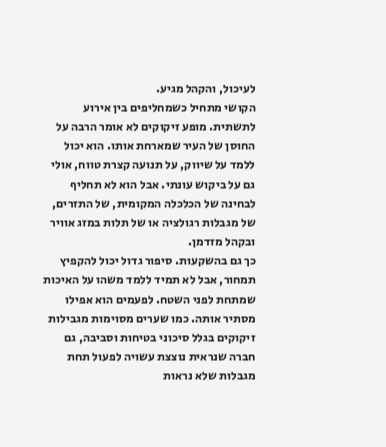לעיכול, והקהל מגיע.
הקושי מתחיל כשמחליפים בין אירוע לתשתית. מופע זיקוקים לא אומר הרבה על החוסן של העיר שמארחת אותו. הוא יכול ללמד על שיווק, על תנועה קצרת טווח, אולי גם על ביקוש עונתי. אבל הוא לא תחליף לבחינה של הכלכלה המקומית, של התזרים, של מגבלות רגולציה או של תלות במזג אוויר ובקהל מזדמן.
כך גם בהשקעות. סיפור גדול יכול להקפיץ תמחור, אבל לא תמיד ללמד משהו על האיכות שמתחת לפני השטח. לפעמים הוא אפילו מסתיר אותה. כמו שערים מסוימות מגבילות זיקוקים בגלל סיכוני בטיחות וסביבה, גם חברה שנראית נוצצת עשויה לפעול תחת מגבלות שלא נראות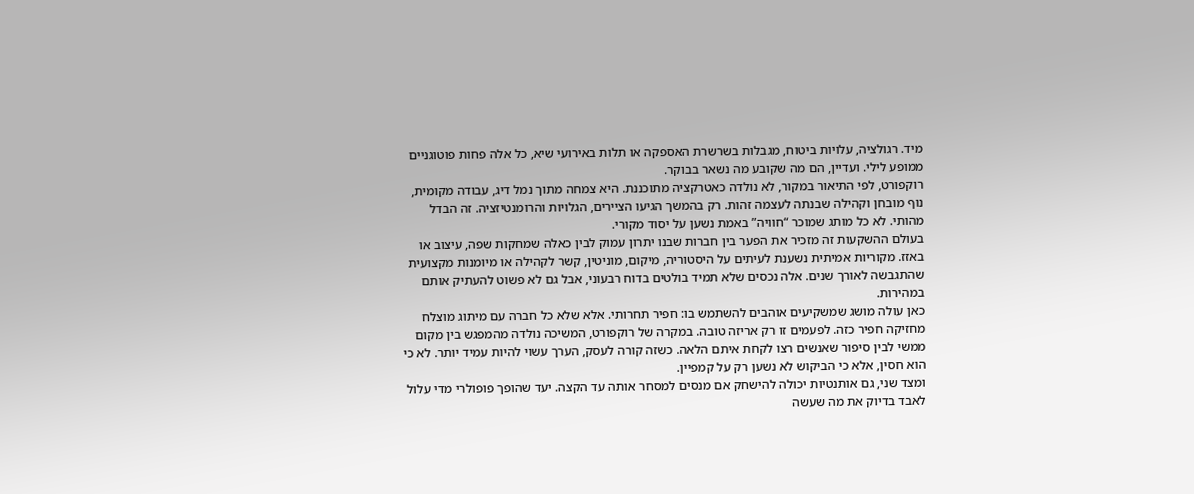מיד. רגולציה, עלויות ביטוח, מגבלות בשרשרת האספקה או תלות באירועי שיא, כל אלה פחות פוטוגניים ממופע לילי. ועדיין, הם מה שקובע מה נשאר בבוקר.
רוקפורט, לפי התיאור במקור, לא נולדה כאטרקציה מתוכננת. היא צמחה מתוך נמל דיג, עבודה מקומית, נוף מובחן וקהילה שבנתה לעצמה זהות. רק בהמשך הגיעו הציירים, הגלויות והרומנטיזציה. זה הבדל מהותי. לא כל מותג שמוכר “חוויה” באמת נשען על יסוד מקורי.
בעולם ההשקעות זה מזכיר את הפער בין חברות שבנו יתרון עמוק לבין כאלה שמחקות שפה, עיצוב או באזז. מקוריות אמיתית נשענת לעיתים על היסטוריה, מיקום, מוניטין, קשר לקהילה או מיומנות מקצועית שהתגבשה לאורך שנים. אלה נכסים שלא תמיד בולטים בדוח רבעוני, אבל גם לא פשוט להעתיק אותם במהירות.
כאן עולה מושג שמשקיעים אוהבים להשתמש בו: חפיר תחרותי. אלא שלא כל חברה עם מיתוג מוצלח מחזיקה חפיר כזה. לפעמים זו רק אריזה טובה. במקרה של רוקפורט, המשיכה נולדה מהמפגש בין מקום ממשי לבין סיפור שאנשים רצו לקחת איתם הלאה. כשזה קורה לעסק, הערך עשוי להיות עמיד יותר. לא כי הוא חסין, אלא כי הביקוש לא נשען רק על קמפיין.
ומצד שני, גם אותנטיות יכולה להישחק אם מנסים למסחר אותה עד הקצה. יעד שהופך פופולרי מדי עלול לאבד בדיוק את מה שעשה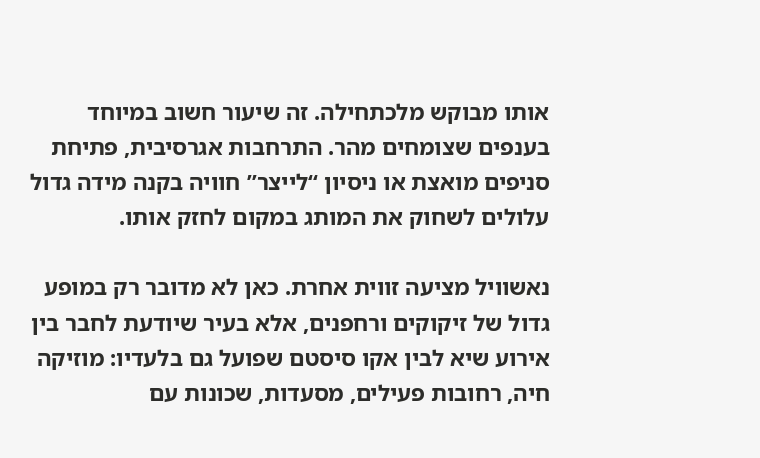אותו מבוקש מלכתחילה. זה שיעור חשוב במיוחד בענפים שצומחים מהר. התרחבות אגרסיבית, פתיחת סניפים מואצת או ניסיון “לייצר” חוויה בקנה מידה גדול עלולים לשחוק את המותג במקום לחזק אותו.

נאשוויל מציעה זווית אחרת. כאן לא מדובר רק במופע גדול של זיקוקים ורחפנים, אלא בעיר שיודעת לחבר בין אירוע שיא לבין אקו סיסטם שפועל גם בלעדיו: מוזיקה חיה, רחובות פעילים, מסעדות, שכונות עם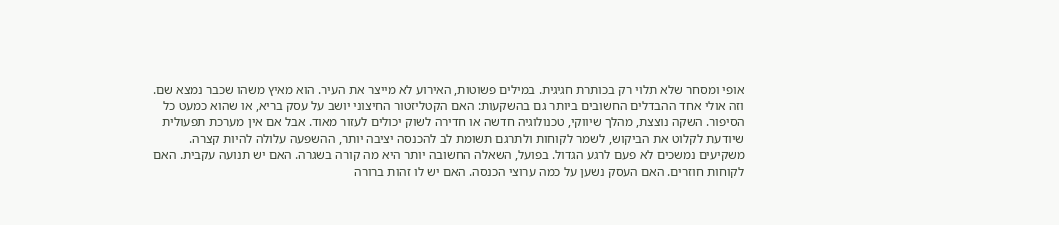אופי ומסחר שלא תלוי רק בכותרת חגיגית. במילים פשוטות, האירוע לא מייצר את העיר. הוא מאיץ משהו שכבר נמצא שם.
וזה אולי אחד ההבדלים החשובים ביותר גם בהשקעות: האם הקטליזטור החיצוני יושב על עסק בריא, או שהוא כמעט כל הסיפור. השקה נוצצת, מהלך שיווקי, טכנולוגיה חדשה או חדירה לשוק יכולים לעזור מאוד. אבל אם אין מערכת תפעולית שיודעת לקלוט את הביקוש, לשמר לקוחות ולתרגם תשומת לב להכנסה יציבה יותר, ההשפעה עלולה להיות קצרה.
משקיעים נמשכים לא פעם לרגע הגדול. בפועל, השאלה החשובה יותר היא מה קורה בשגרה. האם יש תנועה עקבית. האם לקוחות חוזרים. האם העסק נשען על כמה ערוצי הכנסה. האם יש לו זהות ברורה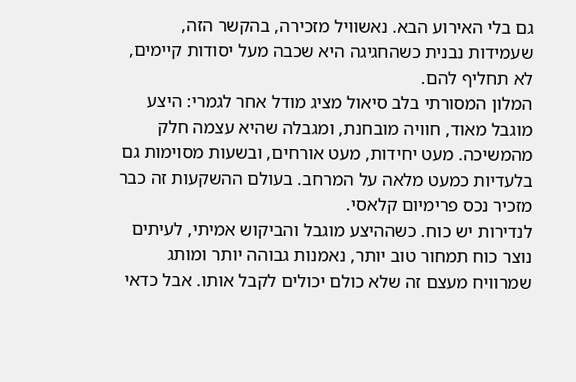גם בלי האירוע הבא. נאשוויל מזכירה, בהקשר הזה, שעמידות נבנית כשהחגיגה היא שכבה מעל יסודות קיימים, לא תחליף להם.
המלון המסורתי בלב סיאול מציג מודל אחר לגמרי: היצע מוגבל מאוד, חוויה מובחנת, ומגבלה שהיא עצמה חלק מהמשיכה. מעט יחידות, מעט אורחים, ובשעות מסוימות גם בלעדיות כמעט מלאה על המרחב. בעולם ההשקעות זה כבר מזכיר נכס פרימיום קלאסי.
לנדירות יש כוח. כשההיצע מוגבל והביקוש אמיתי, לעיתים נוצר כוח תמחור טוב יותר, נאמנות גבוהה יותר ומותג שמרוויח מעצם זה שלא כולם יכולים לקבל אותו. אבל כדאי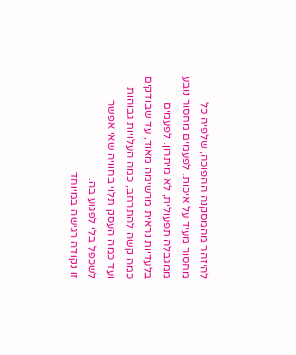להיזהר מהמסקנה ההפוכה, שלפיה כל מחסור מעיד על איכות. לפעמים מחסור נובע ממגבלה תפעולית, לא מיתרון. לפעמים בלעדיות נראית מרשימה מאוד, עד שבודקים כמה קשה להתרחב, כמה העלויות גבוהות ועד כמה העסק תלוי בחוויה שאי אפשר לשכפל בלי לפגוע בה.
זו נקודה רגישה במיוחד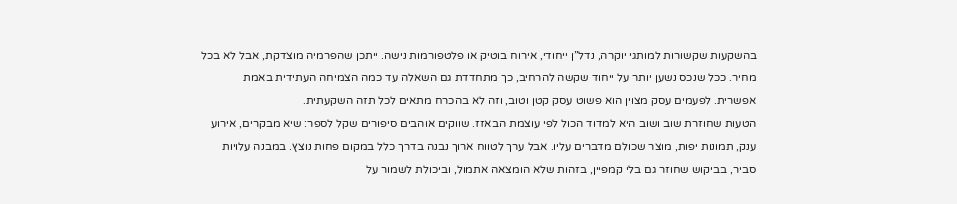בהשקעות שקשורות למותגי יוקרה, נדל”ן ייחודי, אירוח בוטיק או פלטפורמות נישה. ייתכן שהפרמיה מוצדקת, אבל לא בכל מחיר. ככל שנכס נשען יותר על ייחוד שקשה להרחיב, כך מתחדדת גם השאלה עד כמה הצמיחה העתידית באמת אפשרית. לפעמים עסק מצוין הוא פשוט עסק קטן וטוב, וזה לא בהכרח מתאים לכל תזה השקעתית.
הטעות שחוזרת שוב ושוב היא למדוד הכול לפי עוצמת הבאזז. שווקים אוהבים סיפורים שקל לספר: שיא מבקרים, אירוע ענק, תמונות יפות, מוצר שכולם מדברים עליו. אבל ערך לטווח ארוך נבנה בדרך כלל במקום פחות נוצץ. במבנה עלויות סביר, בביקוש שחוזר גם בלי קמפיין, בזהות שלא הומצאה אתמול, וביכולת לשמור על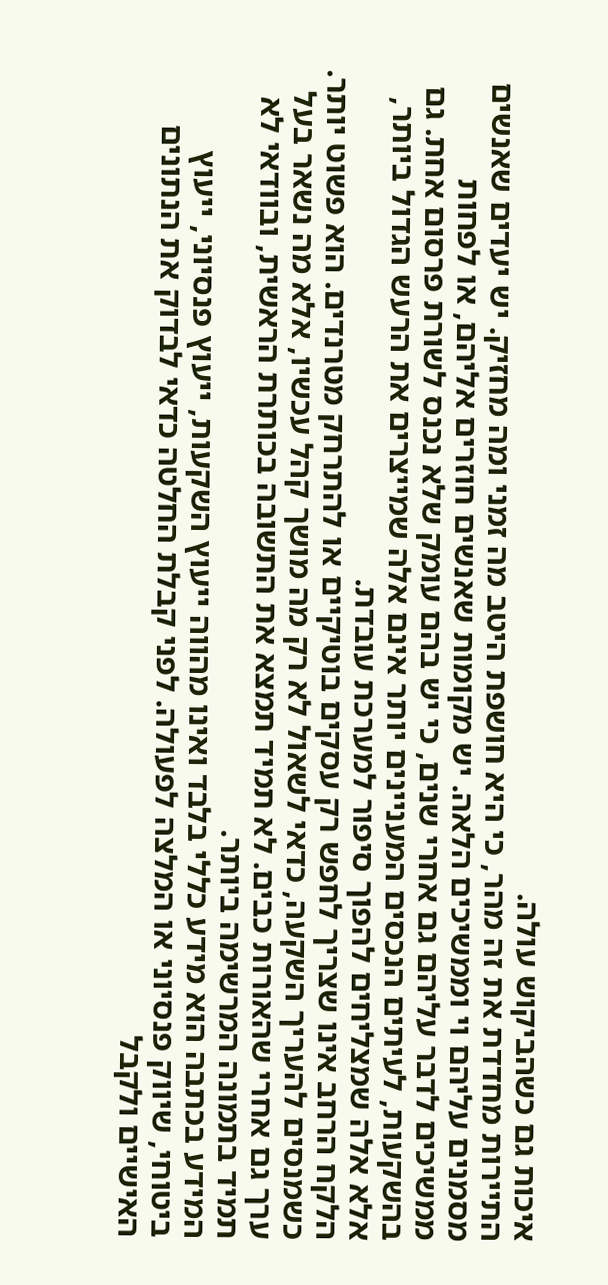איכות גם כשהביקוש עולה.
התיירות מחדדת את זה מהר, כי היא חושפת היטב מה זמני ומה מחזיק. יש יעדים שאנשים מסמנים עליהם וי וממשיכים הלאה. יש מקומות שאנשים חוזרים אליהם, או לפחות ממשיכים לדבר עליהם גם אחרי שנים, כי יש בהם עומק שלא נכנס לשורת פרסום אחת. גם בהשקעות, לעיתים הנכסים המעניינים יותר אינם אלה שמייצרים את הרעש הגדול ביותר, אלא אלה שמצליחים להפוך סיפור למערכת עובדת.
הלקח הרחב אינו שצריך לחפש רק עסקים בוטיקיים או להתרחק מטרנדים. הוא פשוט יותר. כשמנסים להעריך השקעה, כדאי לשאול לא רק מה מושך קהל עכשיו, אלא מה נשאר בעל ערך גם אחרי שהאורות כבים. לא תמיד תמצא את התשובה בכותרת הראשית, ובוודאי לא תמיד בתמונה המרשימה ביותר.
המידע בכתבה הוא מידע כללי בלבד ואינו מהווה ייעוץ השקעות, ייעוץ פנסיוני, ייעוץ ביטוחי, שיווק פנסיוני או המלצה לפעולה. לפני קבלת החלטה כדאי לבדוק את הנתונים האישיים ולקבל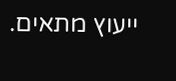ייעוץ מתאים.